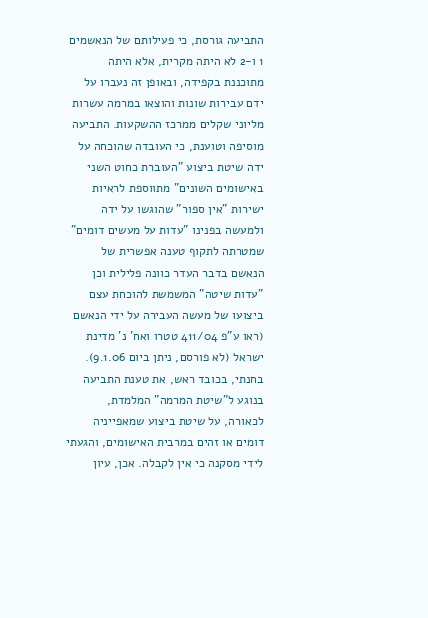התביעה גורסת, כי פעילותם של הנאשמים 1 ו-2 לא היתה מקרית, אלא היתה מתוכננת בקפידה, ובאופן זה נעברו על ידם עבירות שונות והוצאו במרמה עשרות מליוני שקלים ממרכז ההשקעות. התביעה מוסיפה וטוענת, כי העובדה שהוכחה על ידה שיטת ביצוע "העוברת כחוט השני באישומים השונים" מתווספת לראיות ישירות "אין ספור" שהוגשו על ידה ולמעשה בפנינו "עדות על מעשים דומים" שמטרתה לתקוף טענה אפשרית של הנאשם בדבר העדר כוונה פלילית וכן "עדות שיטה" המשמשת להוכחת עצם ביצועו של מעשה העבירה על ידי הנאשם (ראו ע"פ 411/04 טטרו ואח' נ' מדינת ישראל (לא פורסם, ניתן ביום 9.1.06).
בחנתי, בכובד ראש, את טענת התביעה בנוגע ל"שיטת המרמה" המלמדת, לכאורה, על שיטת ביצוע שמאפייניה דומים או זהים במרבית האישומים, והגעתי לידי מסקנה כי אין לקבלה. אכן, עיון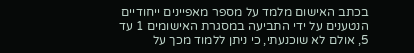בכתב האישום מלמד על מספר מאפיינים ייחודיים הנטענים על ידי התביעה במסגרת האישומים 1 עד 5, אולם לא שוכנעתי, כי ניתן ללמוד מכך על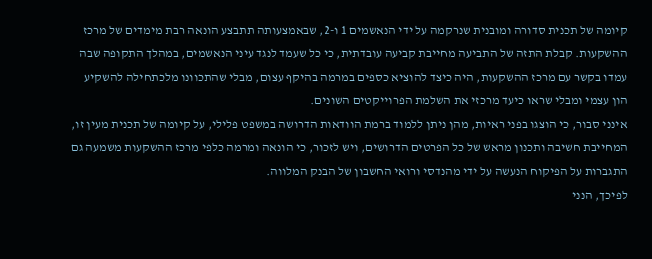קיומה של תכנית סדורה ומובנית שנרקמה על ידי הנאשמים 1 ו-2, שבאמצעותה תתבצע הונאה רבת מימדים של מרכז ההשקעות. קבלת התזה של התביעה מחייבת קביעה עובדתית, כי כל שעמד לנגד עיני הנאשמים, במהלך התקופה שבה עמדו בקשר עם מרכז ההשקעות, היה כיצד להוציא כספים במרמה בהיקף עצום, מבלי שהתכוונו מלכתחילה להשקיע הון עצמי ומבלי שראו כיעד מרכזי את השלמת הפרוייקטים השונים.
אינני סבור, כי הוצגו בפני ראיות, מהן ניתן ללמוד ברמת הוודאות הדרושה במשפט פלילי, על קיומה של תכנית מעין זו, המחייבת חשיבה ותכנון מראש של כל הפרטים הדרושים, ויש לזכור, כי הונאה ומרמה כלפי מרכז ההשקעות משמעה גם התגברות על הפיקוח הנעשה על ידי מהנדסי ורואי החשבון של הבנק המלווה.
לפיכך, הנני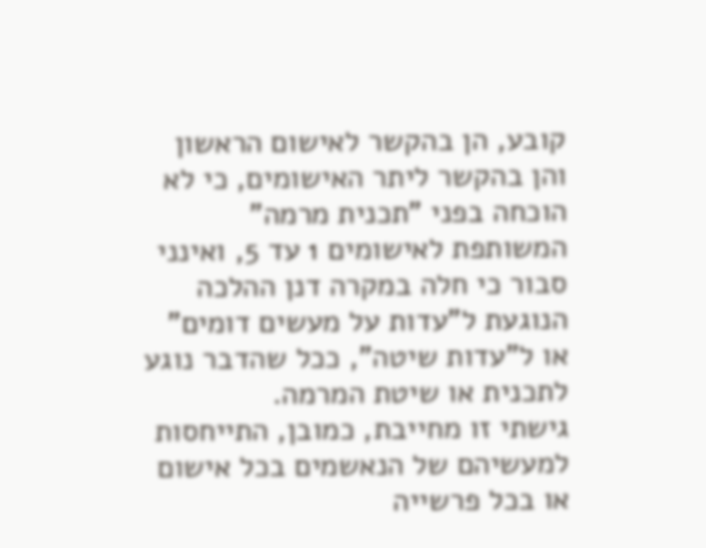קובע, הן בהקשר לאישום הראשון והן בהקשר ליתר האישומים, כי לא הוכחה בפני "תכנית מרמה" המשותפת לאישומים 1 עד 5, ואינני סבור כי חלה במקרה דנן ההלכה הנוגעת ל"עדות על מעשים דומים" או ל"עדות שיטה", ככל שהדבר נוגע לתכנית או שיטת המרמה.
גישתי זו מחייבת, כמובן, התייחסות למעשיהם של הנאשמים בכל אישום או בכל פרשייה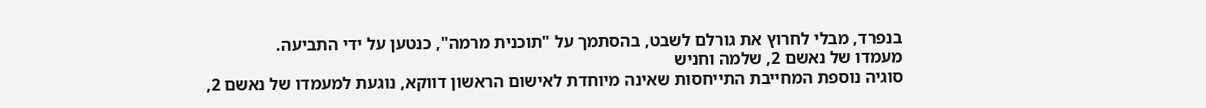בנפרד, מבלי לחרוץ את גורלם לשבט, בהסתמך על "תוכנית מרמה", כנטען על ידי התביעה.
מעמדו של נאשם 2, שלמה וחניש
סוגיה נוספת המחייבת התייחסות שאינה מיוחדת לאישום הראשון דווקא, נוגעת למעמדו של נאשם 2,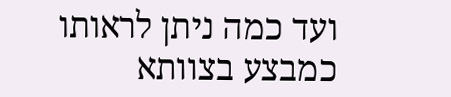ועד כמה ניתן לראותו כמבצע בצוותא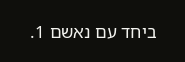ביחד עם נאשם 1.